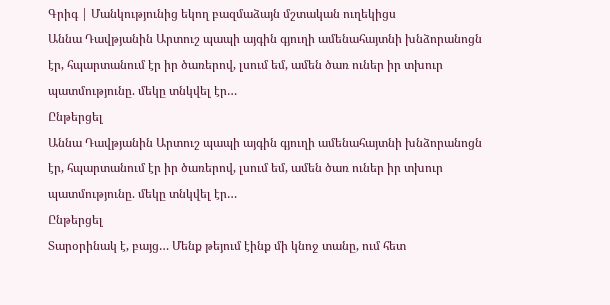Գրիգ | Մանկությունից եկող բազմաձայն մշտական ուղեկիցս
Աննա Դավթյանին Արտուշ պապի այգին գյուղի ամենահայտնի խնձորանոցն էր, հպարտանում էր իր ծառերով, լսում եմ, ամեն ծառ ուներ իր տխուր պատմությունը. մեկը տնկվել էր…
Ընթերցել
Աննա Դավթյանին Արտուշ պապի այգին գյուղի ամենահայտնի խնձորանոցն էր, հպարտանում էր իր ծառերով, լսում եմ, ամեն ծառ ուներ իր տխուր պատմությունը. մեկը տնկվել էր…
Ընթերցել
Տարօրինակ է, բայց… Մենք թեյում էինք մի կնոջ տանը, ում հետ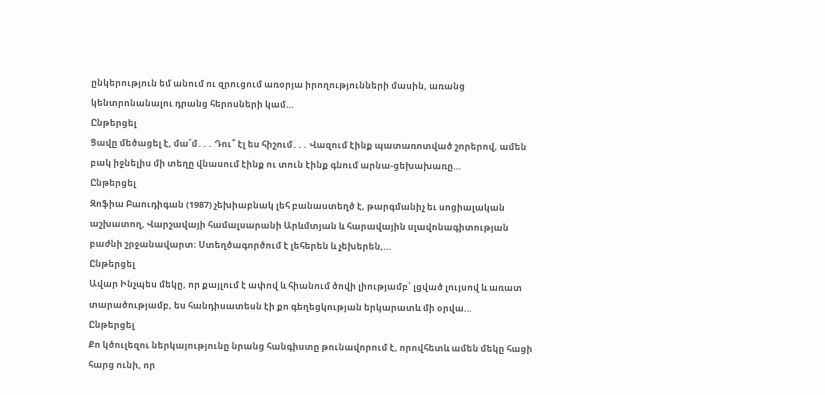ընկերություն եմ անում ու զրուցում առօրյա իրողությունների մասին, առանց կենտրոնանալու դրանց հերոսների կամ…
Ընթերցել
Ցավը մեծացել է, մա՜մ․․․ Դու՞ էլ ես հիշում․․․ Վազում էինք պատառոտված շորերով, ամեն բակ իջնելիս մի տեղը վնասում էինք ու տուն էինք գնում արնա-ցեխախառը…
Ընթերցել
Զոֆիա Բաուդիգան (1987) չեխիաբնակ լեհ բանաստեղծ է, թարգմանիչ եւ սոցիալական աշխատող, Վարշավայի համալսարանի Արևմտյան և հարավային սլավոնագիտության բաժնի շրջանավարտ։ Ստեղծագործում է լեհերեն և չեխերեն,…
Ընթերցել
Ավար Ինչպես մեկը, որ քայլում է ափով և հիանում ծովի լիությամբ՝ լցված լույսով և առատ տարածությամբ, ես հանդիսատեսն էի քո գեղեցկության երկարատև մի օրվա…
Ընթերցել
Քո կծուլեզու ներկայությունը նրանց հանգիստը թունավորում է, որովհետև ամեն մեկը հացի հարց ունի, որ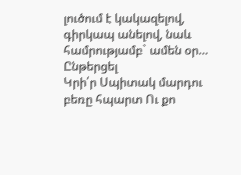լուծում է կակազելով, գիրկապ անելով, նաև համրությամբ` ամեն օր…
Ընթերցել
Կրի՛ր Սպիտակ մարդու բեռը հպարտ Ու քո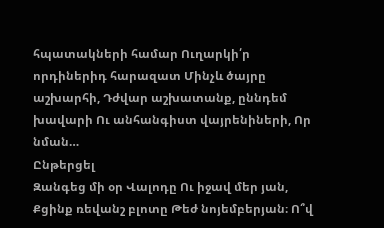հպատակների համար Ուղարկի՛ր որդիներիդ հարազատ Մինչև ծայրը աշխարհի, Դժվար աշխատանք, ըննդեմ խավարի Ու անհանգիստ վայրենիների, Որ նման…
Ընթերցել
Զանգեց մի օր Վալոդը Ու իջավ մեր յան, Քցինք ռեվանշ բլոտը Թեժ նոյեմբերյան։ Ո՞վ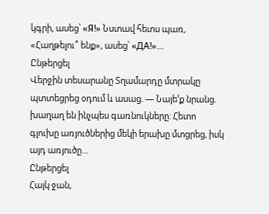կգրի, ասեց՝ «Я!» Նստավ հետս պառ, «Հաղթելու՞ ենք», ասեց՝ «ДА!»…
Ընթերցել
Վերջին տեսարանը Տղամարդը մտրակը պտտեցրեց օդում և ասաց. — Նայե’ք նրանց. խաղաղ են ինչպես գառնուկները: Հետո գլուխը առյուծներից մեկի երախը մտցրեց, իսկ այդ առյուծը…
Ընթերցել
Հայկ ջան,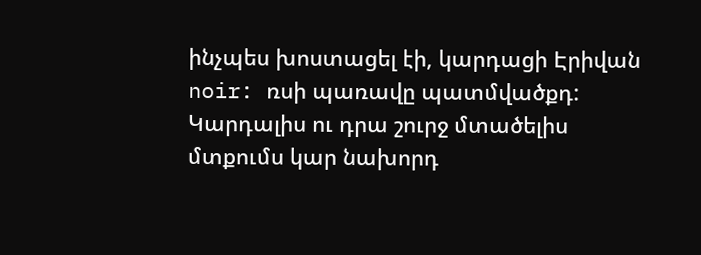ինչպես խոստացել էի, կարդացի Էրիվան noir: ռսի պառավը պատմվածքդ: Կարդալիս ու դրա շուրջ մտածելիս մտքումս կար նախորդ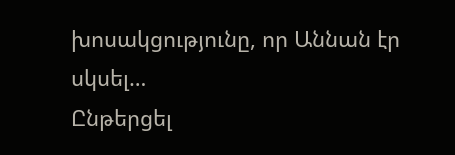խոսակցությունը, որ Աննան էր սկսել…
Ընթերցել